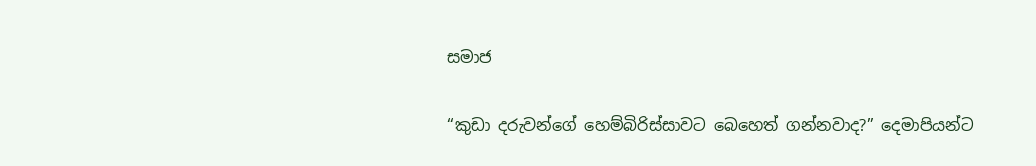සමාජ

“කුඩා දරුවන්ගේ හෙම්බිරිස්සාවට බෙහෙත් ගන්නවාද?” දෙමාපියන්ට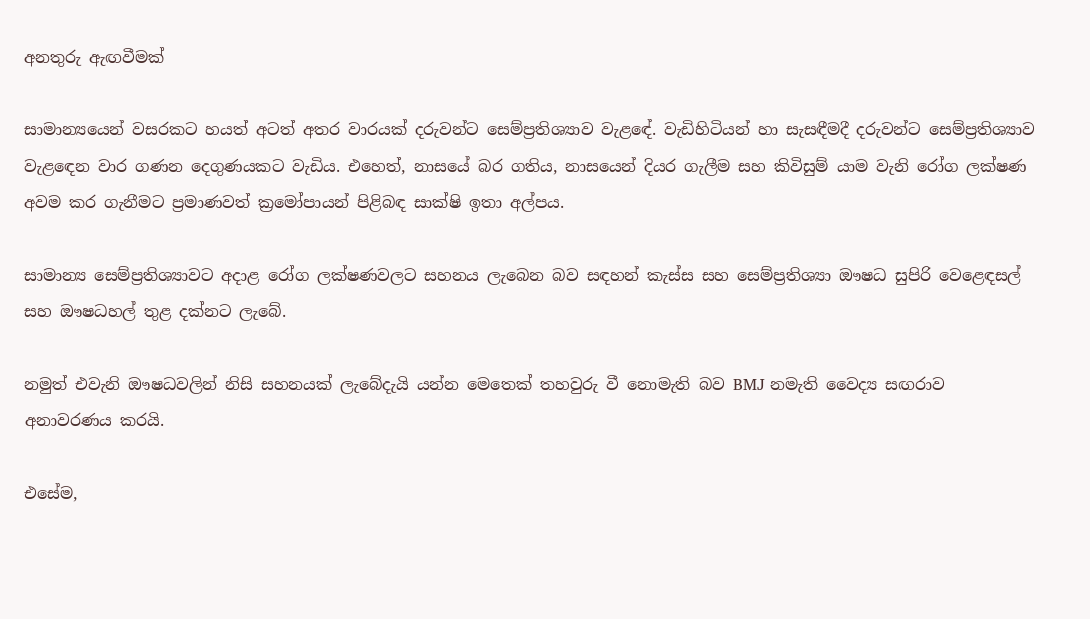අනතුරු ඇඟවීමක්

සාමාන්‍යයෙන් වසරකට හයත් අටත් අතර වාරයක් දරුවන්ට සෙම්ප්‍රතිශ්‍යාව වැළඳේ. වැඩිහිටියන් හා සැසඳීමදී දරුවන්ට සෙම්ප්‍රතිශ්‍යාව වැළඳෙන වාර ගණන දෙගුණයකට වැඩිය. එහෙත්, නාසයේ බර ගතිය, නාසයෙන් දියර ගැලීම සහ කිවිසුම් යාම වැනි රෝග ලක්ෂණ අවම කර ගැනීමට ප්‍රමාණවත් ක්‍රමෝපායන් පිළිබඳ සාක්ෂි ඉතා අල්පය.

සාමාන්‍ය සෙම්ප්‍රතිශ්‍යාවට අදාළ රෝග ලක්ෂණවලට සහනය ලැබෙන බව සඳහන් කැස්ස සහ සෙම්ප්‍රතිශ්‍යා ඖෂධ සුපිරි වෙළෙඳසල් සහ ඖෂධහල් තුළ දක්නට ලැබේ.

නමුත් එවැනි ඖෂධවලින් නිසි සහනයක් ලැබේදැයි යන්න මෙතෙක් තහවුරු වී නොමැති බව BMJ නමැති වෛද්‍ය සඟරාව අනාවරණය කරයි.

එසේම,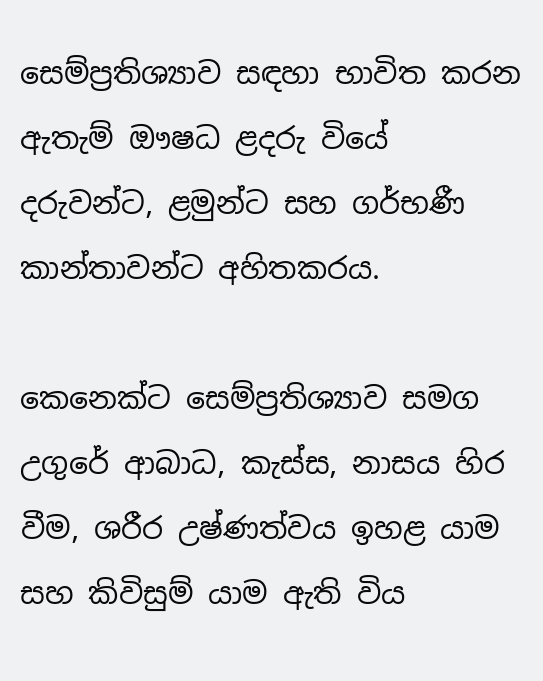සෙම්ප්‍රතිශ්‍යාව සඳහා භාවිත කරන ඇතැම් ඖෂධ ළදරු වියේ දරුවන්ට, ළමුන්ට සහ ගර්භණී කාන්තාවන්ට අහිතකරය.

කෙනෙක්ට සෙම්ප්‍රතිශ්‍යාව සමග උගුරේ ආබාධ, කැස්ස, නාසය හිර වීම, ශරීර උෂ්ණත්වය ඉහළ යාම සහ කිවිසුම් යාම ඇති විය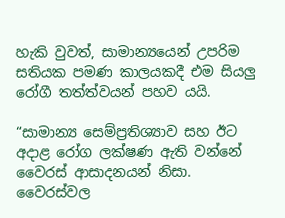හැකි වුවත්, සාමාන්‍යයෙන් උපරිම සතියක පමණ කාලයකදී එම සියලු රෝගී තත්ත්වයන් පහව යයි.

“සාමාන්‍ය සෙම්ප්‍රතිශ්‍යාව සහ ඊට අදාළ රෝග ලක්ෂණ ඇති වන්නේ වෛරස් ආසාදනයන් නිසා. වෛරස්වල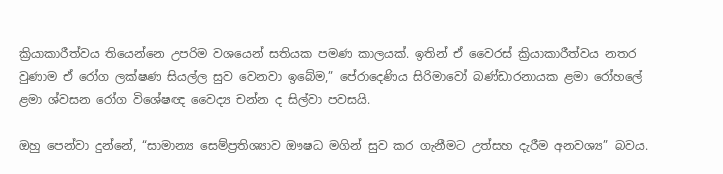ක්‍රියාකාරීත්වය තියෙන්නෙ උපරිම වශයෙන් සතියක පමණ කාලයක්. ඉතින් ඒ වෛරස් ක්‍රියාකාරීත්වය නතර වුණාම ඒ රෝග ලක්ෂණ සියල්ල සුව වෙනවා ඉබේම,” පේරාදෙණිය සිරිමාවෝ බණ්ඩාරනායක ළමා රෝහලේ ළමා ශ්වසන රෝග විශේෂඥ වෛද්‍ය චන්න ද සිල්වා පවසයි.

ඔහු පෙන්වා දුන්නේ, “සාමාන්‍ය සෙම්ප්‍රතිශ්‍යාව ඖෂධ මගින් සුව කර ගැනීමට උත්සහ දැරීම අනවශ්‍ය” බවය.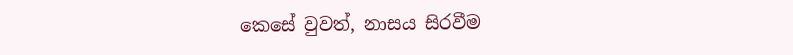කෙසේ වුවත්, නාසය සිරවීම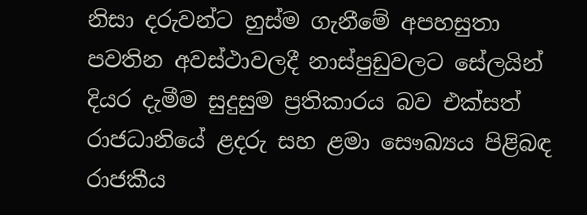නිසා දරුවන්ට හුස්ම ගැනීමේ අපහසුතා පවතින අවස්ථාවලදී නාස්පුඩුවලට සේලයින් දියර දැමීම සුදුසුම ප්‍රතිකාරය බව එක්සත් රාජධානියේ ළදරු සහ ළමා සෞඛ්‍යය පිළිබඳ රාජකීය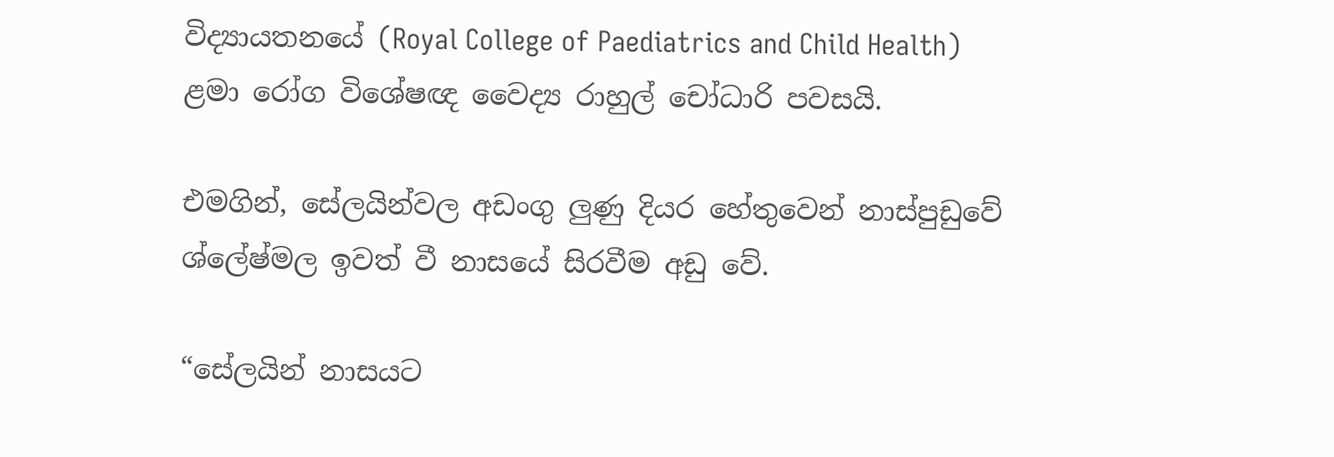විද්‍යායතනයේ (Royal College of Paediatrics and Child Health) ළමා රෝග විශේෂඥ වෛද්‍ය රාහුල් චෝධාරි පවසයි.

එමගින්, සේලයින්වල අඩංගු ලුණු දියර හේතුවෙන් නාස්පුඩුවේ ශ්ලේෂ්මල ඉවත් වී නාසයේ සිරවීම අඩු වේ.

“සේලයින් නාසයට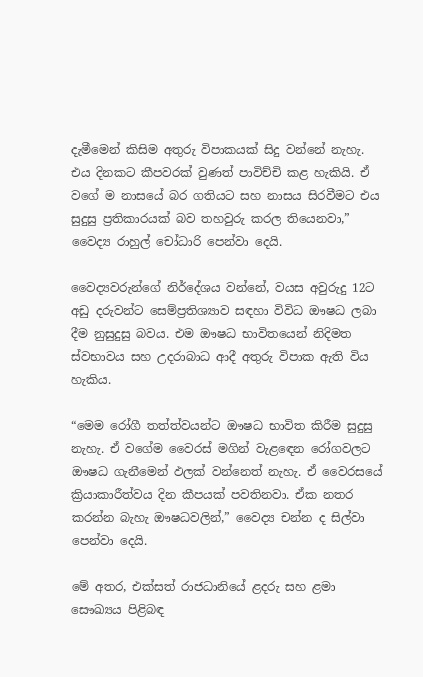දැමීමෙන් කිසිම අතුරු විපාකයක් සිදු වන්නේ නැහැ. එය දිනකට කීපවරක් වුණත් පාවිච්චි කළ හැකියි. ඒ වගේ ම නාසයේ බර ගතියට සහ නාසය සිරවීමට එය සුදුසු ප්‍රතිකාරයක් බව තහවුරු කරල තියෙනවා,” වෛද්‍ය රාහුල් චෝධාරි පෙන්වා දෙයි.

වෛද්‍යවරුන්ගේ නිර්දේශය වන්නේ, වයස අවුරුදු 12ට අඩු දරුවන්ට සෙම්ප්‍රතිශ්‍යාව සඳහා විවිධ ඖෂධ ලබා දීම නුසුදුසු බවය. එම ඖෂධ භාවිතයෙන් නිදිමත ස්වභාවය සහ උදරාබාධ ආදී අතුරු විපාක ඇති විය හැකිය.

“මෙම රෝගී තත්ත්වයන්ට ඖෂධ භාවිත කිරීම සුදුසු නැහැ. ඒ වගේම වෛරස් මගින් වැළඳෙන රෝගවලට ඖෂධ ගැනීමෙන් ඵලක් වන්නෙත් නැහැ. ඒ වෛරසයේ ක්‍රියාකාරීත්වය දින කීපයක් පවතිනවා. ඒක නතර කරන්න බැහැ ඖෂධවලින්,” වෛද්‍ය චන්න ද සිල්වා පෙන්වා දෙයි.

මේ අතර, එක්සත් රාජධානියේ ළදරු සහ ළමා සෞඛ්‍යය පිළිබඳ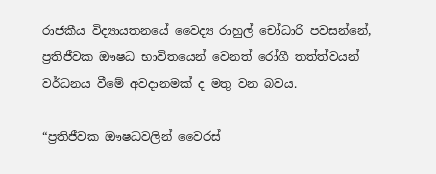රාජකීය විද්‍යායතනයේ වෛද්‍ය රාහුල් චෝධාරි පවසන්නේ, ප්‍රතිජීවක ඖෂධ භාවිතයෙන් වෙනත් රෝගී තත්ත්වයන් වර්ධනය වීමේ අවදානමක් ද මතු වන බවය.

“ප්‍රතිජීවක ඖෂධවලින් වෛරස්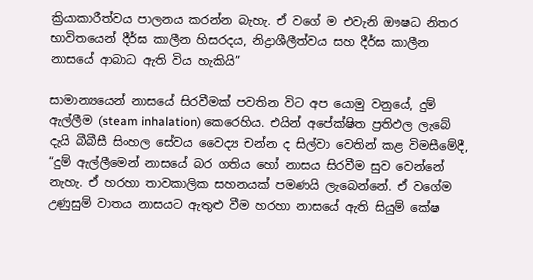ක්‍රියාකාරීත්වය පාලනය කරන්න බැහැ. ඒ වගේ ම එවැනි ඖෂධ නිතර භාවිතයෙන් දීර්ඝ කාලීන හිසරදය, නිද්‍රාශීලීත්වය සහ දීර්ඝ කාලීන නාසයේ ආබාධ ඇති විය හැකියි”

සාමාන්‍යයෙන් නාසයේ සිරවීමක් පවතින විට අප යොමු වනුයේ, දුම් ඇල්ලීම (steam inhalation) කෙරෙහිය. එයින් අපේක්ෂිත ප්‍රතිඵල ලැබේ දැයි බීබීසී සිංහල සේවය වෛද්‍ය චන්න ද සිල්වා වෙතින් කළ විමසීමේදී, “දුම් ඇල්ලීමෙන් නාසයේ බර ගතිය හෝ නාසය සිරවීම සුව වෙන්නේ නැහැ. ඒ හරහා තාවකාලික සහනයක් පමණයි ලැබෙන්නේ. ඒ වගේම උණුසුම් වාතය නාසයට ඇතුළු වීම හරහා නාසයේ ඇති සියුම් කේෂ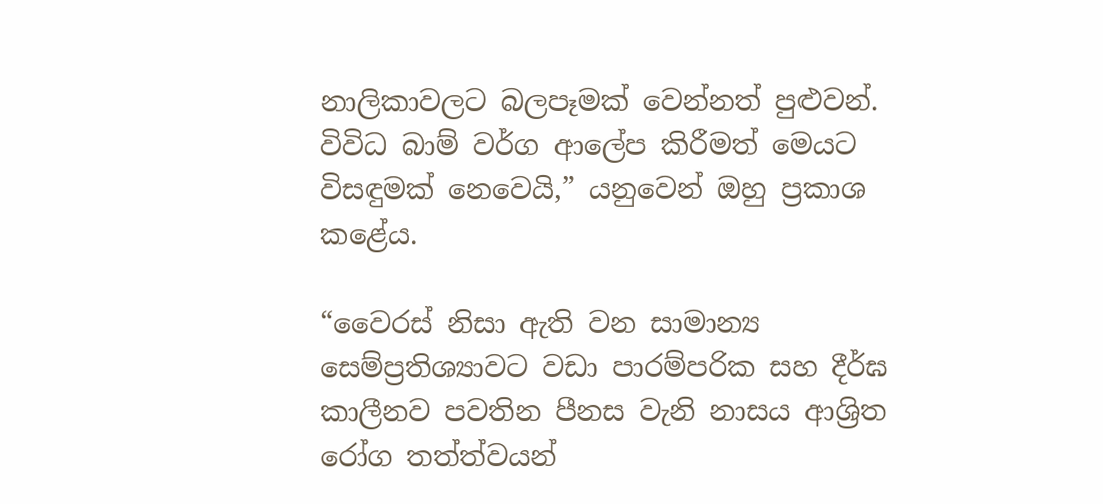නාලිකාවලට බලපෑමක් වෙන්නත් පුළුවන්. විවිධ බාම් වර්ග ආලේප කිරීමත් මෙයට විසඳුමක් නෙවෙයි,” යනුවෙන් ඔහු ප්‍රකාශ කළේය.

“වෛරස් නිසා ඇති වන සාමාන්‍ය සෙම්ප්‍රතිශ්‍යාවට වඩා පාරම්පරික සහ දීර්ඝ කාලීනව පවතින පීනස වැනි නාසය ආශ්‍රිත රෝග තත්ත්වයන්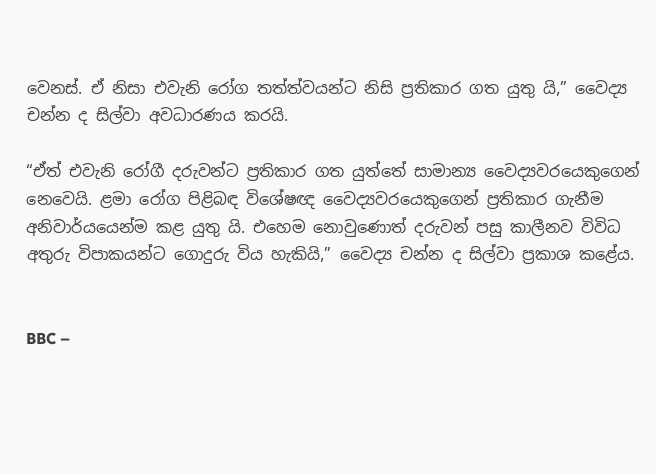වෙනස්. ඒ නිසා එවැනි රෝග තත්ත්වයන්ට නිසි ප්‍රතිකාර ගත යුතු යි,” වෛද්‍ය චන්න ද සිල්වා අවධාරණය කරයි.

“ඒත් එවැනි රෝගී දරුවන්ට ප්‍රතිකාර ගත යුත්තේ සාමාන්‍ය වෛද්‍යවරයෙකුගෙන් නෙවෙයි. ළමා රෝග පිළිබඳ විශේෂඥ වෛද්‍යවරයෙකුගෙන් ප්‍රතිකාර ගැනීම අනිවාර්යයෙන්ම කළ යුතු යි. එහෙම නොවුණොත් දරුවන් පසු කාලීනව විවිධ අතුරු විපාකයන්ට ගොදුරු විය හැකියි,” වෛද්‍ය චන්න ද සිල්වා ප්‍රකාශ කළේය.


BBC –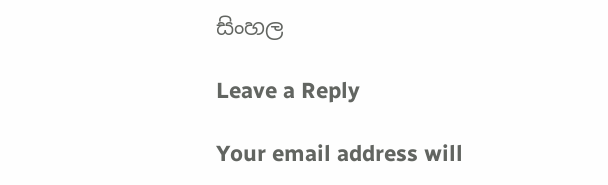සිංහල

Leave a Reply

Your email address will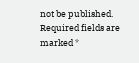not be published. Required fields are marked *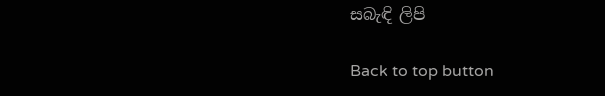සබැඳි ලිපි

Back to top button